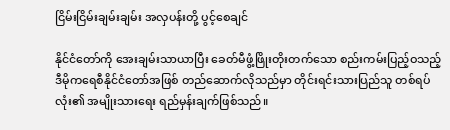ငြိမ်းငြိမ်းချမ်းချမ်း အလှပန်းတို့ ပွင့်စေချင်

နိုင်ငံတော်ကို အေးချမ်းသာယာပြီး ခေတ်မီဖွံ့ဖြိုးတိုးတက်သော စည်းကမ်းပြည့်ဝသည့် ဒီမိုကရေစီနိုင်ငံတော်အဖြစ် တည်ဆောက်လိုသည်မှာ တိုင်းရင်းသားပြည်သူ တစ်ရပ်လုံး၏ အမျိုးသားရေး ရည်မှန်းချက်ဖြစ်သည်။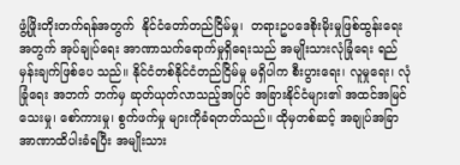ဖွံ့ဖြိုးတိုးတက်ရန်အတွက်  နိုင်ငံတော်တည်ငြိမ်မှု၊  တရားဥပဒေစိုးမိုးမှုဖြစ်ထွန်းရေးအတွက် အုပ်ချုပ်ရေး အာဏာသက်ရောက်မှုရှိရေးသည် အမျိုးသားလုံခြုံရေး ရည်မှန်းချက်ဖြစ်ပေ သည်။ နိုင်ငံတစ်နိုင်ငံတည်ငြိမ်မှု မရှိပါက စီးပွားရေး၊ လူမှုရေး၊ လုံခြုံရေး အဘက် ဘက်မှ ဆုတ်ယုတ်လာသည့်အပြင် အခြားနိုင်ငံများ၏ အထင်အမြင်သေးမှု၊ စော်ကားမှု၊ စွက်ဖက်မှု များကိုခံရတတ်သည်။ ထိုမှတစ်ဆင့် အချုပ်အခြာအာဏာထိပါးခံရပြီး အမျိုးသား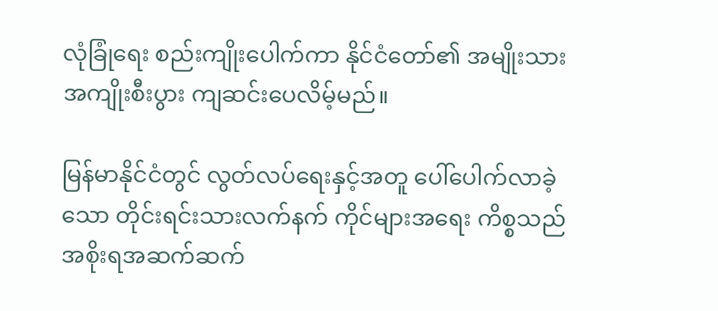လုံခြုံရေး စည်းကျိုးပေါက်ကာ နိုင်ငံတော်၏ အမျိုးသား အကျိုးစီးပွား ကျဆင်းပေလိမ့်မည်။

မြန်မာနိုင်ငံတွင် လွတ်လပ်ရေးနှင့်အတူ ပေါ်ပေါက်လာခဲ့သော တိုင်းရင်းသားလက်နက် ကိုင်များအရေး ကိစ္စသည် အစိုးရအဆက်ဆက်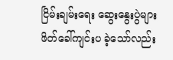ငြိမ်းချမ်းရေး ဆွေးနွေးပွဲများ ဖိတ်ခေါ်ကျင်းပ ခဲ့သော်လည်း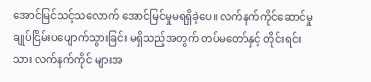အောင်မြင်သင့်သလောက် အောင်မြင်မှုမရရှိခဲ့ပေ။ လက်နက်ကိုင်ဆောင်မှု ချုပ်ငြိမ်းပပျောက်သွားခြင်း မရှိသည့်အတွက် တပ်မတော်နှင့် တိုင်းရင်းသား လက်နက်ကိုင် များအ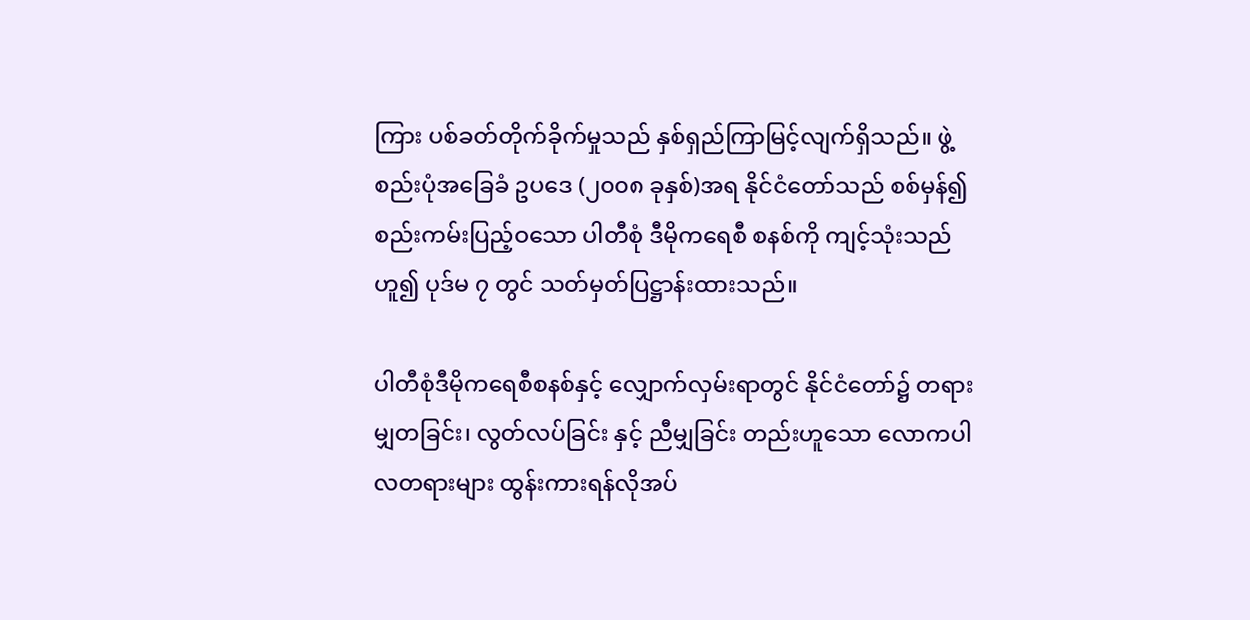ကြား ပစ်ခတ်တိုက်ခိုက်မှုသည် နှစ်ရှည်ကြာမြင့်လျက်ရှိသည်။ ဖွဲ့စည်းပုံအခြေခံ ဥပဒေ (၂၀၀၈ ခုနှစ်)အရ နိုင်ငံတော်သည် စစ်မှန်၍ စည်းကမ်းပြည့်ဝသော ပါတီစုံ ဒီမိုကရေစီ စနစ်ကို ကျင့်သုံးသည်ဟူ၍ ပုဒ်မ ၇ တွင် သတ်မှတ်ပြဋ္ဌာန်းထားသည်။

ပါတီစုံဒီမိုကရေစီစနစ်နှင့် လျှောက်လှမ်းရာတွင် နိုင်ငံတော်၌ တရားမျှတခြင်း၊ လွတ်လပ်ခြင်း နှင့် ညီမျှခြင်း တည်းဟူသော လောကပါလတရားများ ထွန်းကားရန်လိုအပ်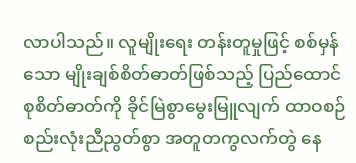လာပါသည်။ လူမျိုးရေး တန်းတူမှုဖြင့် စစ်မှန်သော မျိုးချစ်စိတ်ဓာတ်ဖြစ်သည့် ပြည်ထောင်စုစိတ်ဓာတ်ကို ခိုင်မြဲစွာမွေးမြူလျက် ထာဝစဉ်စည်းလုံးညီညွတ်စွာ အတူတကွလက်တွဲ နေ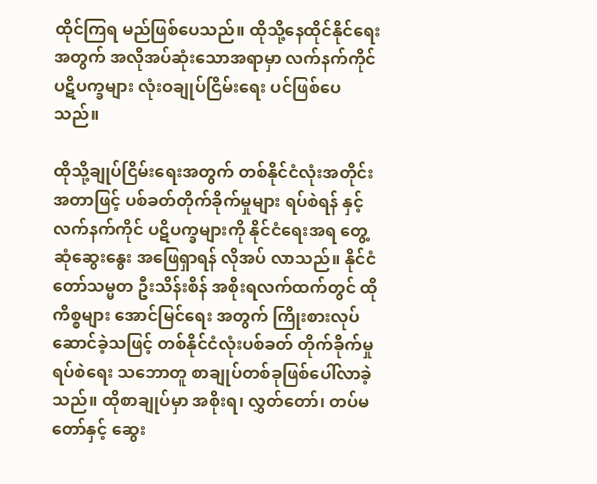ထိုင်ကြရ မည်ဖြစ်ပေသည်။ ထိုသို့နေထိုင်နိုင်ရေးအတွက် အလိုအပ်ဆုံးသောအရာမှာ လက်နက်ကိုင် ပဋိပက္ခများ လုံးဝချုပ်ငြိမ်းရေး ပင်ဖြစ်ပေသည်။

ထိုသို့ချုပ်ငြိမ်းရေးအတွက် တစ်နိုင်ငံလုံးအတိုင်းအတာဖြင့် ပစ်ခတ်တိုက်ခိုက်မှုများ ရပ်စဲရန် နှင့် လက်နက်ကိုင် ပဋိပက္ခများကို နိုင်ငံရေးအရ တွေ့ဆုံဆွေးနွေး အဖြေရှာရန် လိုအပ် လာသည်။ နိုင်ငံတော်သမ္မတ ဦးသိန်းစိန် အစိုးရလက်ထက်တွင် ထိုကိစ္စများ အောင်မြင်ရေး အတွက် ကြိုးစားလုပ်ဆောင်ခဲ့သဖြင့် တစ်နိုင်ငံလုံးပစ်ခတ် တိုက်ခိုက်မှုရပ်စဲရေး သဘောတူ စာချုပ်တစ်ခုဖြစ်ပေါ်လာခဲ့သည်။ ထိုစာချုပ်မှာ အစိုးရ၊ လွှတ်တော်၊ တပ်မတော်နှင့် ဆွေး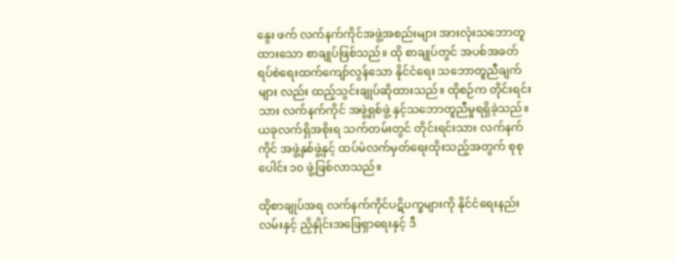နွေး ဖက် လက်နက်ကိုင်အဖွဲ့အစည်းများ အားလုံးသဘောတူထားသော စာချုပ်ဖြစ်သည်။ ထို စာချုပ်တွင် အပစ်အခတ်ရပ်စဲရေးထက်ကျော်လွန်သော နိုင်ငံရေး သဘောတူညီချက်များ လည်း ထည့်သွင်းချုပ်ဆိုထားသည်။ ထိုစဉ်က တိုင်းရင်းသား လက်နက်ကိုင် အဖွဲ့ရှစ်ဖွဲ့ နှင့်သဘောတူညီမှုရရှိခဲ့သည်။ ယခုလက်ရှိအစိုးရ သက်တမ်းတွင် တိုင်းရင်းသား လက်နက် ကိုင် အဖွဲ့နှစ်ဖွဲ့နှင့် ထပ်မံလက်မှတ်ရေးထိုးသည့်အတွက် စုစုပေါင်း ၁၀ ဖွဲ့ဖြစ်လာသည်။

ထိုစာချုပ်အရ လက်နက်ကိုင်ပဋိပက္ခများကို နိုင်ငံရေးနည်းလမ်းနှင့် ညှိနှိုင်းအဖြေရှာရေးနှင့် ဒီ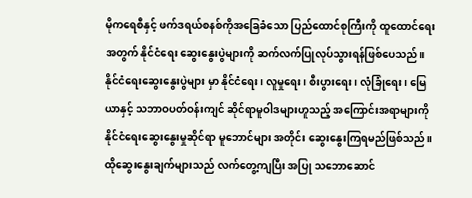မိုကရေစီနှင့် ဖက်ဒရယ်စနစ်ကိုအခြေခံသော ပြည်ထောင်စုကြီးကို ထူထောင်ရေးအတွက် နိုင်ငံရေး ဆွေးနွေးပွဲများကို ဆက်လက်ပြုလုပ်သွားရန်ဖြစ်ပေသည်။ နိုင်ငံရေးဆွေးနွေးပွဲများ မှာ နိုင်ငံရေး၊ လူမှုရေး၊ စီးပွားရေး၊ လုံခြုံရေး၊ မြေယာနှင့် သဘာဝပတ်ဝန်းကျင် ဆိုင်ရာမူဝါဒများဟူသည့် အကြောင်းအရာများကို နိုင်ငံရေးဆွေးနွေးမှုဆိုင်ရာ မူဘောင်များ အတိုင်း ဆွေးနွေးကြရမည်ဖြစ်သည်။ ထိုဆွေးနွေးချက်များသည် လက်တွေ့ကျပြီး အပြု သဘောဆောင်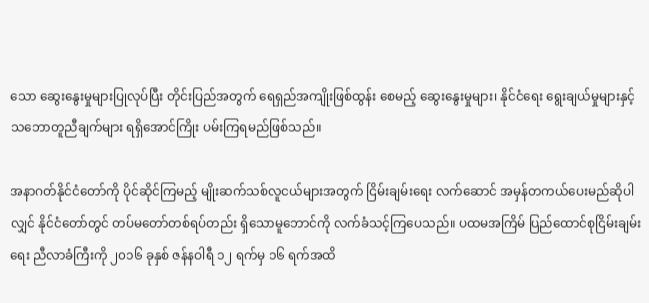သော ဆွေးနွေးမှုများပြုလုပ်ပြီး တိုင်းပြည်အတွက် ရေရှည်အကျိုးဖြစ်ထွန်း စေမည့် ဆွေးနွေးမှုများ၊ နိုင်ငံရေး ရွေးချယ်မှုများနှင့် သဘောတူညီချက်များ ရရှိအောင်ကြိုး ပမ်းကြရမည်ဖြစ်သည်။

အနာဂတ်နိုင်ငံတော်ကို ပိုင်ဆိုင်ကြမည့် မျိုးဆက်သစ်လူငယ်များအတွက် ငြိမ်းချမ်းရေး လက်ဆောင် အမှန်တကယ်ပေးမည်ဆိုပါလျှင် နိုင်ငံတော်တွင် တပ်မတော်တစ်ရပ်တည်း ရှိသောမူဘောင်ကို လက်ခံသင့်ကြပေသည်။ ပထမအကြိမ် ပြည်ထောင်စုငြိမ်းချမ်းရေး ညီလာခံကြီးကို ၂၀၁၆ ခုနှစ် ဇန်နဝါရီ ၁၂ ရက်မှ ၁၆ ရက်အထိ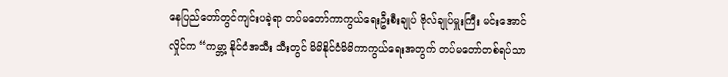နေပြည်တော်တွင်ကျင်းပခဲ့ရာ တပ်မတော်ကာကွယ်ရေးဦးစီးချုပ် ဗိုလ်ချုပ်မှူးကြီး မင်းအောင်လှိုင်က “ကမ္ဘာ့ နိုင်ငံအသီး သီးတွင် မိမိနိုင်ငံမိမိကာကွယ်ရေးအတွက် တပ်မတော်တစ်ရပ်သာ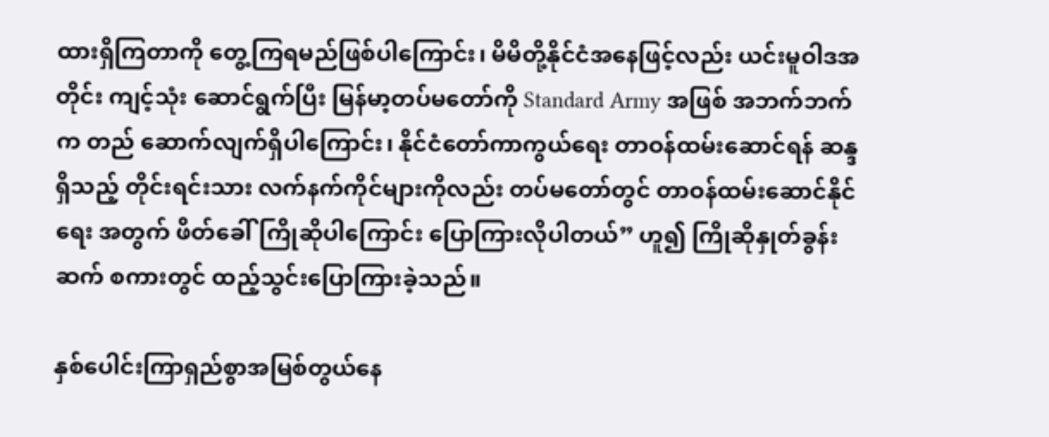ထားရှိကြတာကို တွေ့ကြရမည်ဖြစ်ပါကြောင်း၊ မိမိတို့နိုင်ငံအနေဖြင့်လည်း ယင်းမူဝါဒအတိုင်း ကျင့်သုံး ဆောင်ရွက်ပြီး မြန်မာ့တပ်မတော်ကို Standard Army အဖြစ် အဘက်ဘက်က တည် ဆောက်လျက်ရှိပါကြောင်း၊ နိုင်ငံတော်ကာကွယ်ရေး တာဝန်ထမ်းဆောင်ရန် ဆန္ဒရှိသည့် တိုင်းရင်းသား လက်နက်ကိုင်များကိုလည်း တပ်မတော်တွင် တာဝန်ထမ်းဆောင်နိုင်ရေး အတွက် ဖိတ်ခေါ်ကြိုဆိုပါကြောင်း ပြောကြားလိုပါတယ်” ဟူ၍ ကြိုဆိုနှုတ်ခွန်းဆက် စကားတွင် ထည့်သွင်းပြောကြားခဲ့သည်။

နှစ်ပေါင်းကြာရှည်စွာအမြစ်တွယ်နေ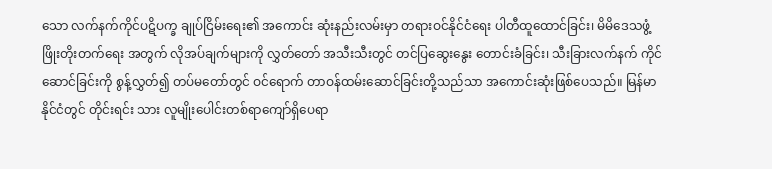သော လက်နက်ကိုင်ပဋိပက္ခ ချုပ်ငြိမ်းရေး၏ အကောင်း ဆုံးနည်းလမ်းမှာ တရားဝင်နိုင်ငံရေး ပါတီထူထောင်ခြင်း၊ မိမိဒေသဖွံ့ဖြိုးတိုးတက်ရေး အတွက် လိုအပ်ချက်များကို လွှတ်တော် အသီးသီးတွင် တင်ပြဆွေးနွေး တောင်းခံခြင်း၊ သီးခြားလက်နက် ကိုင်ဆောင်ခြင်းကို စွန့်လွှတ်၍ တပ်မတော်တွင် ဝင်ရောက် တာဝန်ထမ်းဆောင်ခြင်းတို့သည်သာ အကောင်းဆုံးဖြစ်ပေသည်။ မြန်မာနိုင်ငံတွင် တိုင်းရင်း သား လူမျိုးပေါင်းတစ်ရာကျော်ရှိပေရာ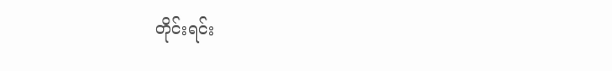တိုင်းရင်း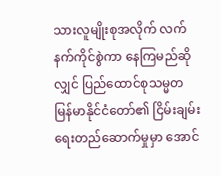သားလူမျိုးစုအလိုက် လက်နက်ကိုင်စွဲကာ နေကြမည်ဆိုလျှင် ပြည်ထောင်စုသမ္မတ မြန်မာနိုင်ငံတော်၏ ငြိမ်းချမ်းရေးတည်ဆောက်မှုမှာ အောင်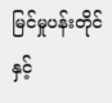မြင်မှုပန်းတိုင်နှင့်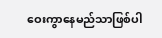ဝေးကွာနေမည်သာဖြစ်ပါ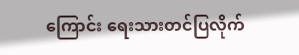ကြောင်း ရေးသားတင်ပြလိုက်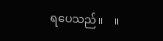ရပေသည်။    ။